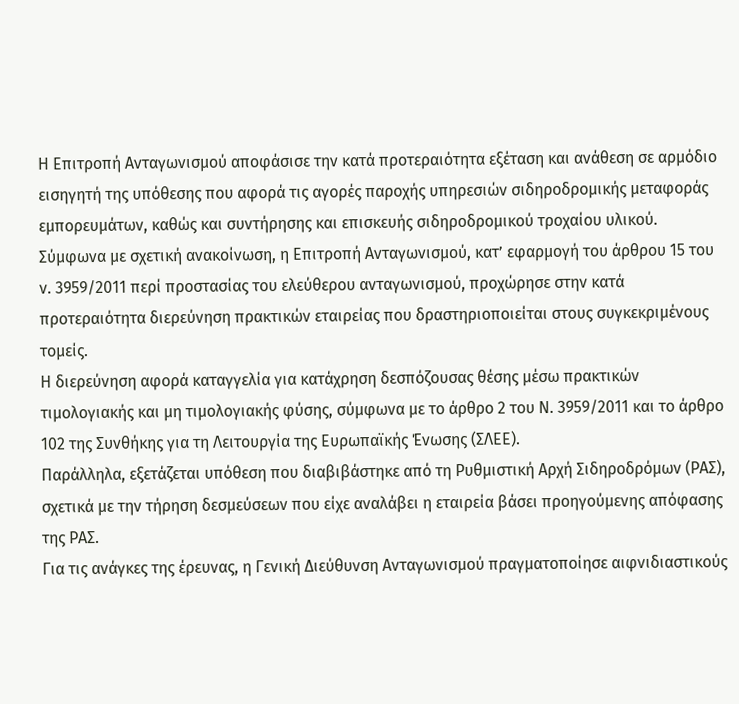Η Επιτροπή Ανταγωνισμού αποφάσισε την κατά προτεραιότητα εξέταση και ανάθεση σε αρμόδιο εισηγητή της υπόθεσης που αφορά τις αγορές παροχής υπηρεσιών σιδηροδρομικής μεταφοράς εμπορευμάτων, καθώς και συντήρησης και επισκευής σιδηροδρομικού τροχαίου υλικού.
Σύμφωνα με σχετική ανακοίνωση, η Επιτροπή Ανταγωνισμού, κατ’ εφαρμογή του άρθρου 15 του ν. 3959/2011 περί προστασίας του ελεύθερου ανταγωνισμού, προχώρησε στην κατά προτεραιότητα διερεύνηση πρακτικών εταιρείας που δραστηριοποιείται στους συγκεκριμένους τομείς.
Η διερεύνηση αφορά καταγγελία για κατάχρηση δεσπόζουσας θέσης μέσω πρακτικών τιμολογιακής και μη τιμολογιακής φύσης, σύμφωνα με το άρθρο 2 του Ν. 3959/2011 και το άρθρο 102 της Συνθήκης για τη Λειτουργία της Ευρωπαϊκής Ένωσης (ΣΛΕΕ).
Παράλληλα, εξετάζεται υπόθεση που διαβιβάστηκε από τη Ρυθμιστική Αρχή Σιδηροδρόμων (ΡΑΣ), σχετικά με την τήρηση δεσμεύσεων που είχε αναλάβει η εταιρεία βάσει προηγούμενης απόφασης της ΡΑΣ.
Για τις ανάγκες της έρευνας, η Γενική Διεύθυνση Ανταγωνισμού πραγματοποίησε αιφνιδιαστικούς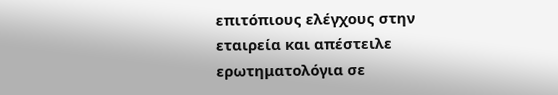επιτόπιους ελέγχους στην εταιρεία και απέστειλε ερωτηματολόγια σε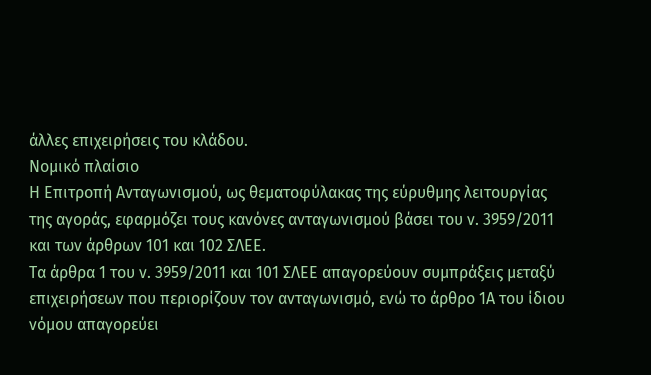άλλες επιχειρήσεις του κλάδου.
Νομικό πλαίσιο
Η Επιτροπή Ανταγωνισμού, ως θεματοφύλακας της εύρυθμης λειτουργίας της αγοράς, εφαρμόζει τους κανόνες ανταγωνισμού βάσει του ν. 3959/2011 και των άρθρων 101 και 102 ΣΛΕΕ.
Τα άρθρα 1 του ν. 3959/2011 και 101 ΣΛΕΕ απαγορεύουν συμπράξεις μεταξύ επιχειρήσεων που περιορίζουν τον ανταγωνισμό, ενώ το άρθρο 1Α του ίδιου νόμου απαγορεύει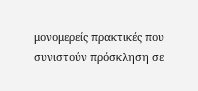μονομερείς πρακτικές που συνιστούν πρόσκληση σε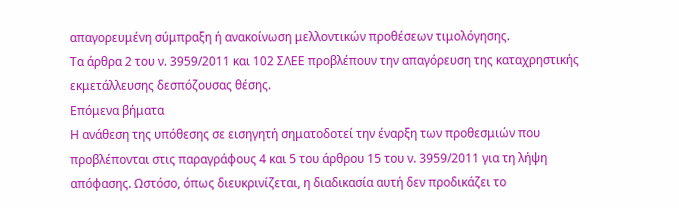απαγορευμένη σύμπραξη ή ανακοίνωση μελλοντικών προθέσεων τιμολόγησης.
Τα άρθρα 2 του ν. 3959/2011 και 102 ΣΛΕΕ προβλέπουν την απαγόρευση της καταχρηστικής εκμετάλλευσης δεσπόζουσας θέσης.
Επόμενα βήματα
Η ανάθεση της υπόθεσης σε εισηγητή σηματοδοτεί την έναρξη των προθεσμιών που προβλέπονται στις παραγράφους 4 και 5 του άρθρου 15 του ν. 3959/2011 για τη λήψη απόφασης. Ωστόσο, όπως διευκρινίζεται, η διαδικασία αυτή δεν προδικάζει το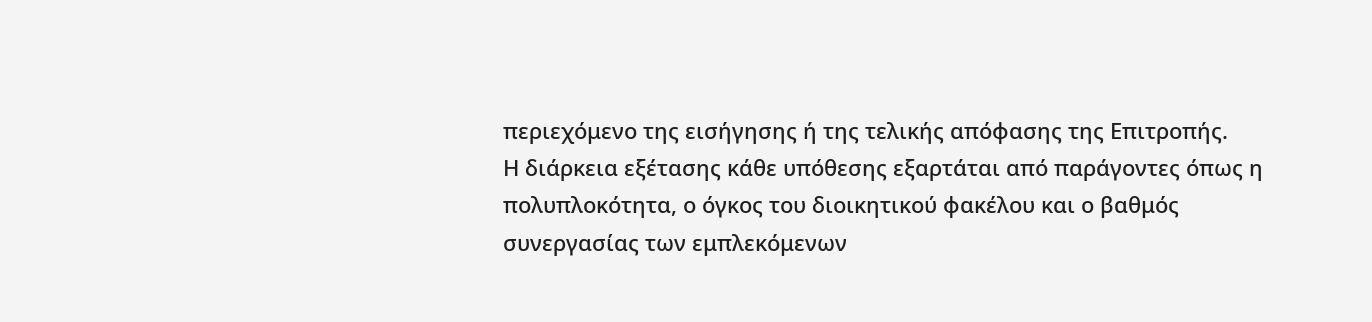περιεχόμενο της εισήγησης ή της τελικής απόφασης της Επιτροπής.
Η διάρκεια εξέτασης κάθε υπόθεσης εξαρτάται από παράγοντες όπως η πολυπλοκότητα, ο όγκος του διοικητικού φακέλου και ο βαθμός συνεργασίας των εμπλεκόμενων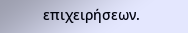επιχειρήσεων.